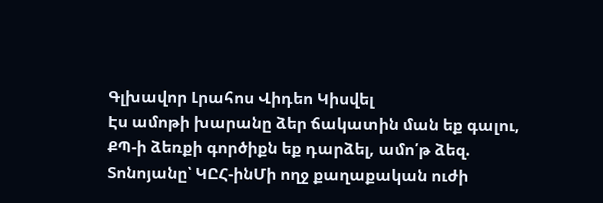Գլխավոր Լրահոս Վիդեո Կիսվել
Էս ամոթի խարանը ձեր ճակատին ման եք գալու, ՔՊ-ի ձեռքի գործիքն եք դարձել, ամո՛թ ձեզ. Տոնոյանը՝ ԿԸՀ-ինՄի ողջ քաղաքական ուժի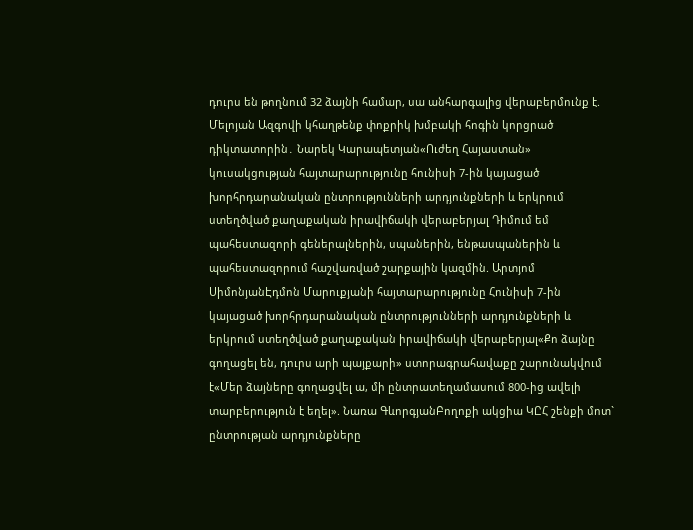դուրս են թողնում 32 ձայնի համար, սա անհարգալից վերաբերմունք է. Մելոյան Ազգովի կհաղթենք փոքրիկ խմբակի հոգին կորցրած դիկտատորին․ Նարեկ Կարապետյան«Ուժեղ Հայաստան» կուսակցության հայտարարությունը հունիսի 7-ին կայացած խորհրդարանական ընտրությունների արդյունքների և երկրում ստեղծված քաղաքական իրավիճակի վերաբերյալ Դիմում եմ պահեստազորի գեներալներին, սպաներին, ենթասպաներին և պահեստազորում հաշվառված շարքային կազմին. Արտյոմ ՍիմոնյանԷդմոն Մարուքյանի հայտարարությունը Հունիսի 7-ին կայացած խորհրդարանական ընտրությունների արդյունքների և երկրում ստեղծված քաղաքական իրավիճակի վերաբերյալ«Քո ձայնը գողացել են, դուրս արի պայքարի» ստորագրահավաքը շարունակվում է«Մեր ձայները գողացվել ա, մի ընտրատեղամասում 800-ից ավելի տարբերություն է եղել». Նառա ԳևորգյանԲողոքի ակցիա ԿԸՀ շենքի մոտ` ընտրության արդյունքները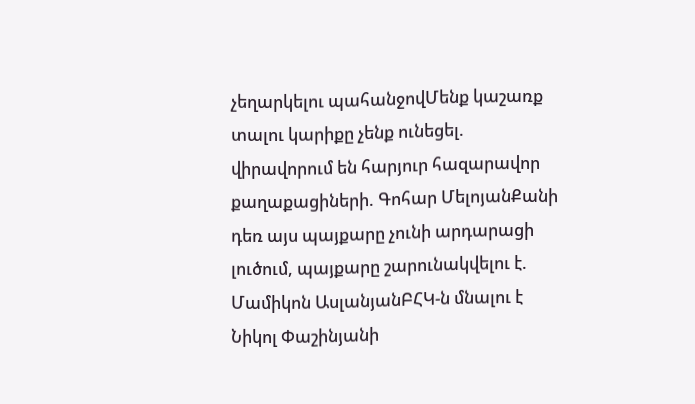չեղարկելու պահանջովՄենք կաշառք տալու կարիքը չենք ունեցել. վիրավորում են հարյուր հազարավոր քաղաքացիների. Գոհար ՄելոյանՔանի դեռ այս պայքարը չունի արդարացի լուծում, պայքարը շարունակվելու է. Մամիկոն ԱսլանյանԲՀԿ-ն մնալու է Նիկոլ Փաշինյանի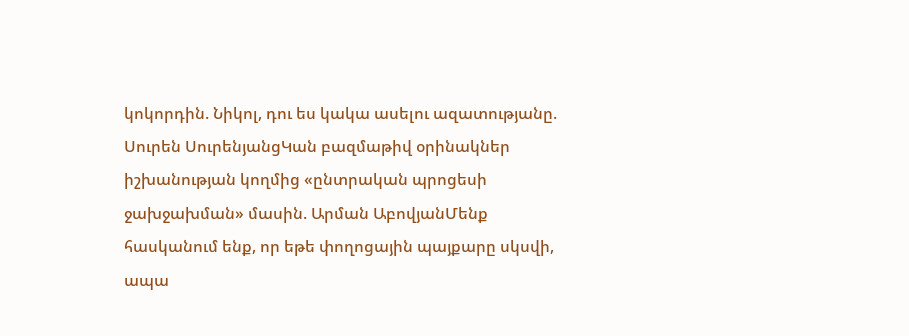կոկորդին. Նիկոլ, դու ես կակա ասելու ազատությանը. Սուրեն ՍուրենյանցԿան բազմաթիվ օրինակներ իշխանության կողմից «ընտրական պրոցեսի ջախջախման» մասին. Արման ԱբովյանՄենք հասկանում ենք, որ եթե փողոցային պայքարը սկսվի, ապա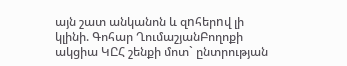այն շատ անկանոն և զnհերnվ լի կլինի. Գոհար ՂումաշյանԲողոքի ակցիա ԿԸՀ շենքի մոտ` ընտրության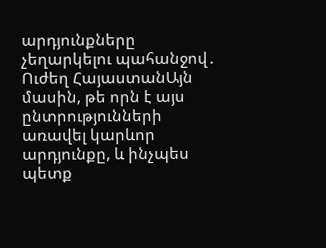արդյունքները չեղարկելու պահանջով․ Ուժեղ ՀայաստանԱյն մասին, թե որն է այս ընտրությունների առավել կարևոր արդյունքը, և ինչպես պետք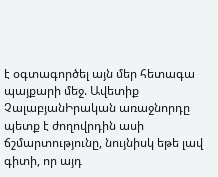է օգտագործել այն մեր հետագա պայքարի մեջ. Ավետիք ՉալաբյանԻրական առաջնորդը պետք է ժողովրդին ասի ճշմարտությունը, նույնիսկ եթե լավ գիտի, որ այդ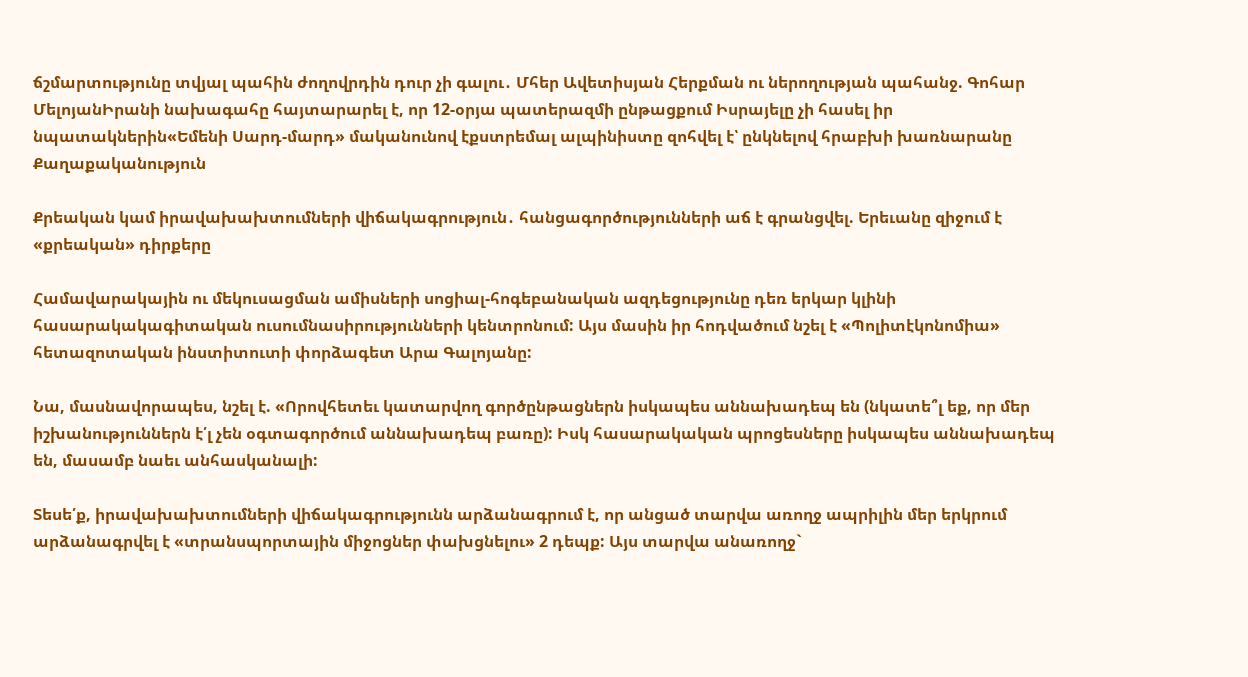ճշմարտությունը տվյալ պահին ժողովրդին դուր չի գալու․ Մհեր Ավետիսյան Հերքման ու ներողության պահանջ. Գոհար ՄելոյանԻրանի նախագահը հայտարարել է, որ 12-օրյա պատերազմի ընթացքում Իսրայելը չի հասել իր նպատակներին«Եմենի Սարդ-մարդ» մականունով էքստրեմալ ալպինիստը զոհվել է՝ ընկնելով հրաբխի խառնարանը
Քաղաքականություն

Քրեական կամ իրավախախտումների վիճակագրություն․ հանցագործությունների աճ է գրանցվել. Երեւանը զիջում է «քրեական» դիրքերը

Համավարակային ու մեկուսացման ամիսների սոցիալ-հոգեբանական ազդեցությունը դեռ երկար կլինի հասարակակագիտական ուսումնասիրությունների կենտրոնում: Այս մասին իր հոդվածում նշել է «Պոլիտէկոնոմիա» հետազոտական ինստիտուտի փորձագետ Արա Գալոյանը:

Նա, մասնավորապես, նշել է. «Որովհետեւ կատարվող գործընթացներն իսկապես աննախադեպ են (նկատե՞լ եք, որ մեր իշխանություններն է՛լ չեն օգտագործում աննախադեպ բառը): Իսկ հասարակական պրոցեսները իսկապես աննախադեպ են, մասամբ նաեւ անհասկանալի:

Տեսե՛ք, իրավախախտումների վիճակագրությունն արձանագրում է, որ անցած տարվա առողջ ապրիլին մեր երկրում արձանագրվել է «տրանսպորտային միջոցներ փախցնելու» 2 դեպք: Այս տարվա անառողջ`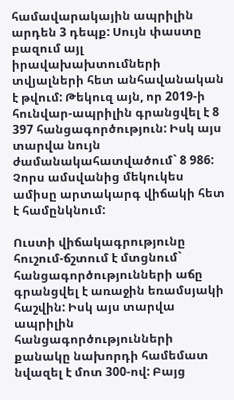համավարակային ապրիլին արդեն 3 դեպք: Սույն փաստը բազում այլ իրավախախտումների տվյալների հետ անհավանական է թվում: Թեկուզ այն, որ 2019-ի հունվար-ապրիլին գրանցվել է 8 397 հանցագործություն: Իսկ այս տարվա նույն ժամանակահատվածում` 8 986: Չորս ամսվանից մեկուկես ամիսը արտակարգ վիճակի հետ է համընկնում:

Ուստի վիճակագրությունը հուշում-ճշտում է մտցնում` հանցագործությունների աճը գրանցվել է առաջին եռամսյակի հաշվին: Իսկ այս տարվա ապրիլին հանցագործությունների քանակը նախորդի համեմատ նվազել է մոտ 300-ով: Բայց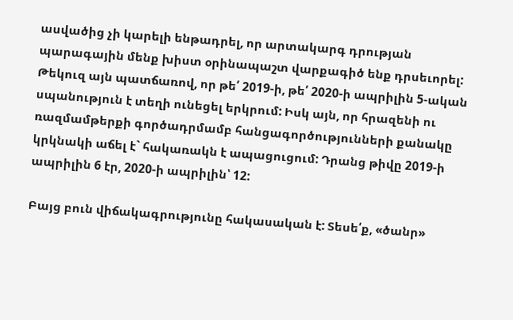ասվածից չի կարելի ենթադրել, որ արտակարգ դրության պարագային մենք խիստ օրինապաշտ վարքագիծ ենք դրսեւորել: Թեկուզ այն պատճառով, որ թե՛ 2019-ի, թե՛ 2020-ի ապրիլին 5-ական սպանություն է տեղի ունեցել երկրում: Իսկ այն, որ հրազենի ու ռազմամթերքի գործադրմամբ հանցագործությունների քանակը կրկնակի աճել է` հակառակն է ապացուցում: Դրանց թիվը 2019-ի ապրիլին 6 էր, 2020-ի ապրիլին՝ 12:

Բայց բուն վիճակագրությունը հակասական է: Տեսե՛ք, «ծանր»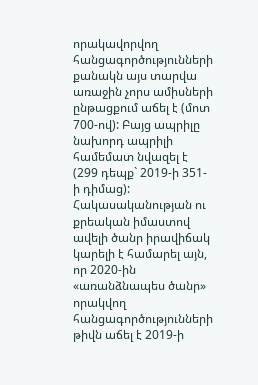որակավորվող հանցագործությունների քանակն այս տարվա առաջին չորս ամիսների ընթացքում աճել է (մոտ 700-ով): Բայց ապրիլը նախորդ ապրիլի համեմատ նվազել է (299 դեպք` 2019-ի 351-ի դիմաց): Հակասականության ու քրեական իմաստով ավելի ծանր իրավիճակ կարելի է համարել այն, որ 2020-ին «առանձնապես ծանր» որակվող հանցագործությունների թիվն աճել է 2019-ի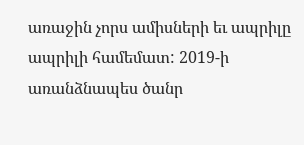առաջին չորս ամիսների եւ ապրիլը ապրիլի համեմատ: 2019-ի առանձնապես ծանր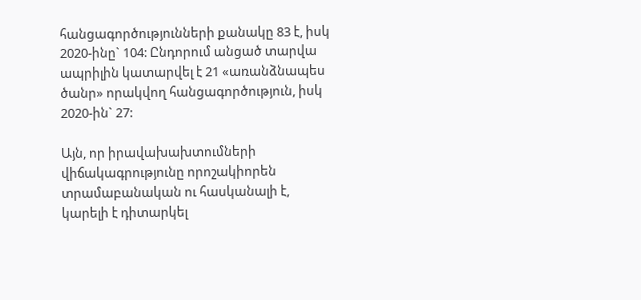հանցագործությունների քանակը 83 է, իսկ 2020-ինը` 104: Ընդորում անցած տարվա ապրիլին կատարվել է 21 «առանձնապես ծանր» որակվող հանցագործություն, իսկ 2020-ին` 27:

Այն, որ իրավախախտումների վիճակագրությունը որոշակիորեն տրամաբանական ու հասկանալի է, կարելի է դիտարկել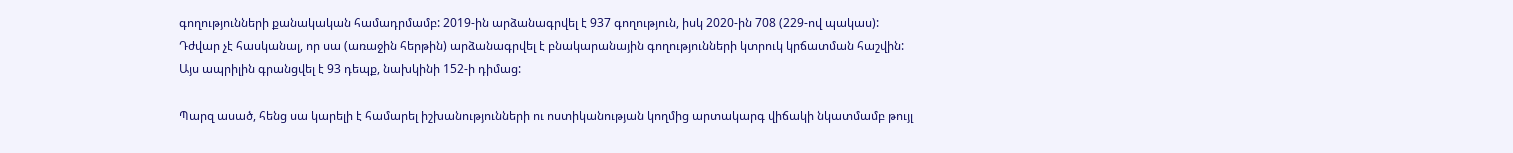գողությունների քանակական համադրմամբ: 2019-ին արձանագրվել է 937 գողություն, իսկ 2020-ին 708 (229-ով պակաս): Դժվար չէ հասկանալ, որ սա (առաջին հերթին) արձանագրվել է բնակարանային գողությունների կտրուկ կրճատման հաշվին: Այս ապրիլին գրանցվել է 93 դեպք, նախկինի 152-ի դիմաց:

Պարզ ասած, հենց սա կարելի է համարել իշխանությունների ու ոստիկանության կողմից արտակարգ վիճակի նկատմամբ թույլ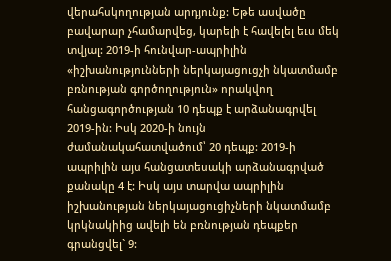վերահսկողության արդյունք: Եթե ասվածը բավարար չհամարվեց, կարելի է հավելել եւս մեկ տվյալ: 2019-ի հունվար-ապրիլին «իշխանությունների ներկայացուցչի նկատմամբ բռնության գործողություն» որակվող հանցագործության 10 դեպք է արձանագրվել 2019-ին: Իսկ 2020-ի նույն ժամանակահատվածում՝ 20 դեպք: 2019-ի ապրիլին այս հանցատեսակի արձանագրված քանակը 4 է: Իսկ այս տարվա ապրիլին իշխանության ներկայացուցիչների նկատմամբ կրկնակիից ավելի են բռնության դեպքեր գրանցվել` 9: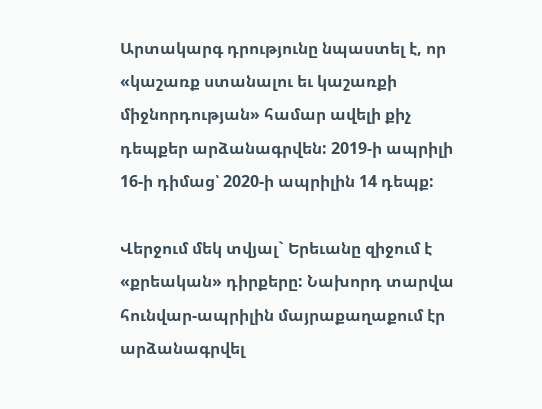Արտակարգ դրությունը նպաստել է, որ «կաշառք ստանալու եւ կաշառքի միջնորդության» համար ավելի քիչ դեպքեր արձանագրվեն: 2019-ի ապրիլի 16-ի դիմաց՝ 2020-ի ապրիլին 14 դեպք:

Վերջում մեկ տվյալ` Երեւանը զիջում է «քրեական» դիրքերը: Նախորդ տարվա հունվար-ապրիլին մայրաքաղաքում էր արձանագրվել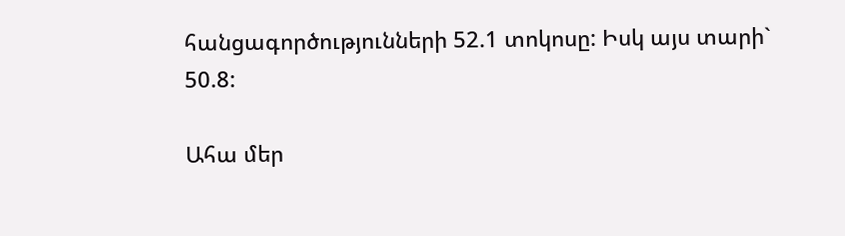հանցագործությունների 52.1 տոկոսը: Իսկ այս տարի` 50.8:

Ահա մեր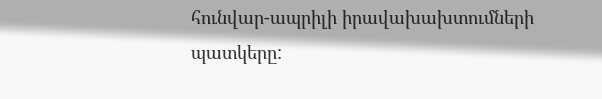հունվար-ապրիլի իրավախախտումների պատկերը: